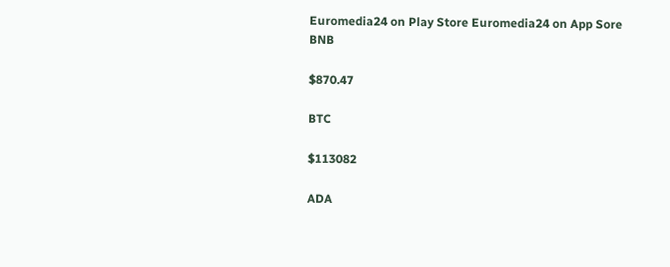Euromedia24 on Play Store Euromedia24 on App Sore
BNB

$870.47

BTC

$113082

ADA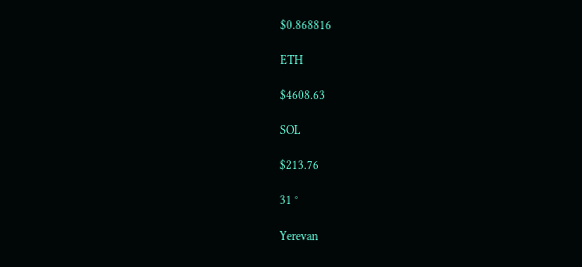$0.868816

ETH

$4608.63

SOL

$213.76

31 °

Yerevan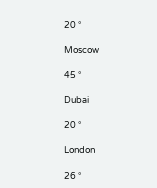20 °

Moscow

45 °

Dubai

20 °

London

26 °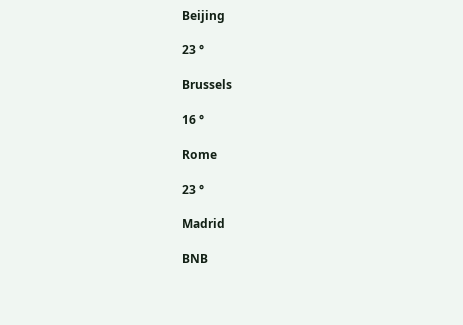Beijing

23 °

Brussels

16 °

Rome

23 °

Madrid

BNB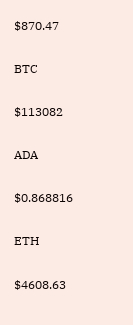$870.47

BTC

$113082

ADA

$0.868816

ETH

$4608.63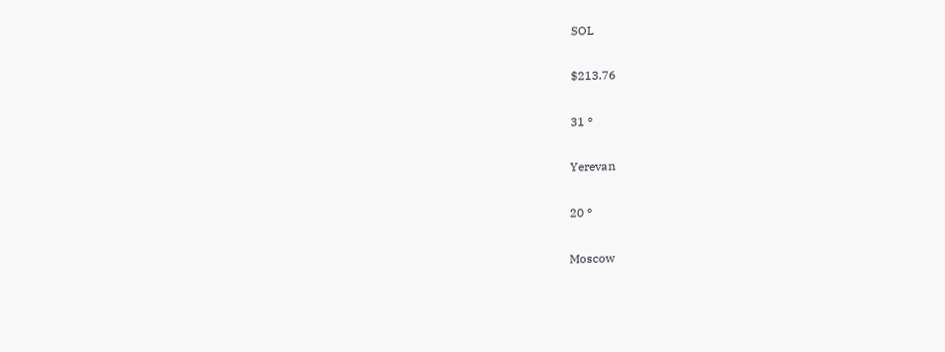SOL

$213.76

31 °

Yerevan

20 °

Moscow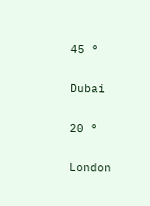45 °

Dubai

20 °

London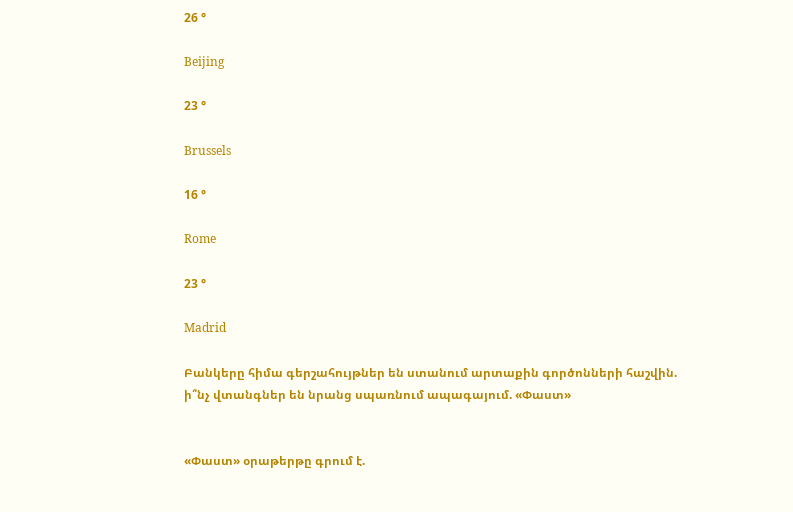26 °

Beijing

23 °

Brussels

16 °

Rome

23 °

Madrid

Բանկերը հիմա գերշահույթներ են ստանում արտաքին գործոնների հաշվին. ի՞նչ վտանգներ են նրանց սպառնում ապագայում. «Փաստ»


«Փաստ» օրաթերթը գրում է.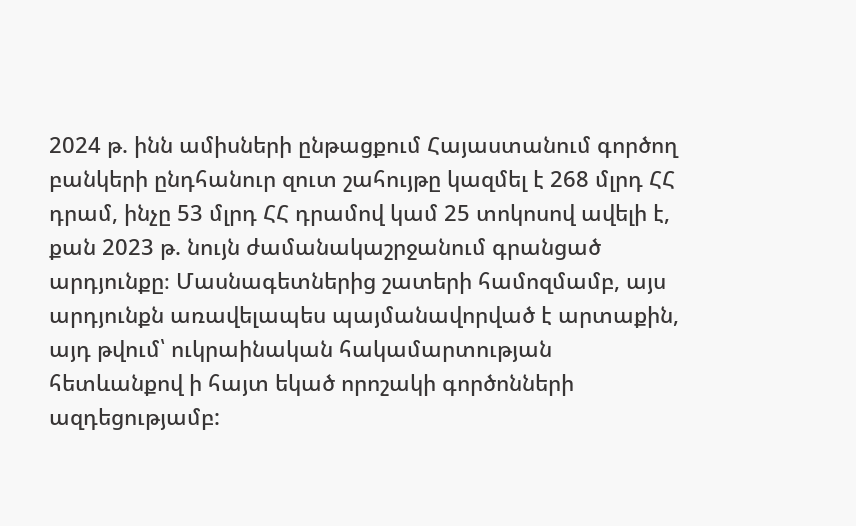2024 թ. ինն ամիսների ընթացքում Հայաստանում գործող բանկերի ընդհանուր զուտ շահույթը կազմել է 268 մլրդ ՀՀ դրամ, ինչը 53 մլրդ ՀՀ դրամով կամ 25 տոկոսով ավելի է, քան 2023 թ. նույն ժամանակաշրջանում գրանցած արդյունքը։ Մասնագետներից շատերի համոզմամբ, այս արդյունքն առավելապես պայմանավորված է արտաքին, այդ թվում՝ ուկրաինական հակամարտության հետևանքով ի հայտ եկած որոշակի գործոնների ազդեցությամբ: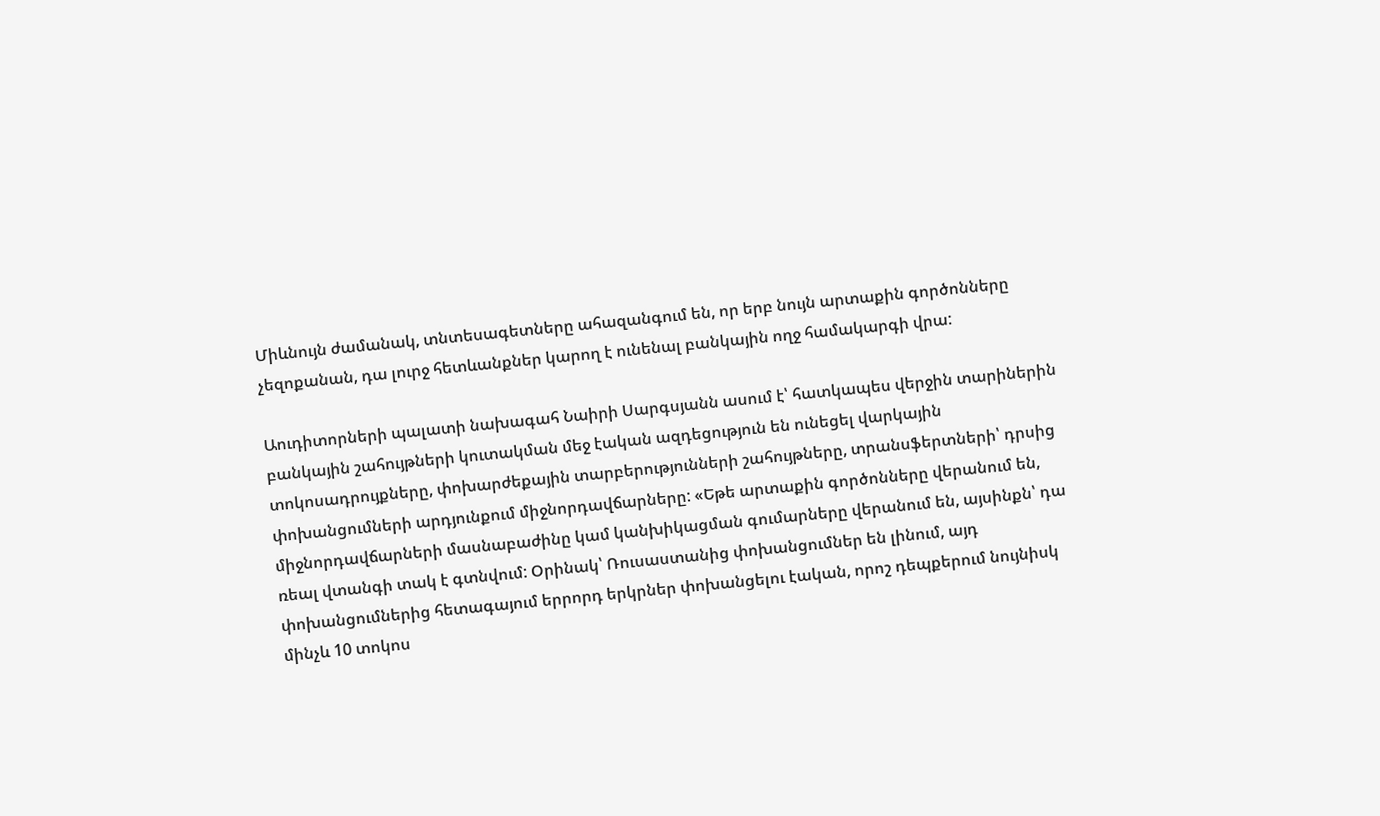Միևնույն ժամանակ, տնտեսագետները ահազանգում են, որ երբ նույն արտաքին գործոնները չեզոքանան, դա լուրջ հետևանքներ կարող է ունենալ բանկային ողջ համակարգի վրա:

Աուդիտորների պալատի նախագահ Նաիրի Սարգսյանն ասում է՝ հատկապես վերջին տարիներին բանկային շահույթների կուտակման մեջ էական ազդեցություն են ունեցել վարկային տոկոսադրույքները, փոխարժեքային տարբերությունների շահույթները, տրանսֆերտների՝ դրսից փոխանցումների արդյունքում միջնորդավճարները: «Եթե արտաքին գործոնները վերանում են, միջնորդավճարների մասնաբաժինը կամ կանխիկացման գումարները վերանում են, այսինքն՝ դա ռեալ վտանգի տակ է գտնվում: Օրինակ՝ Ռուսաստանից փոխանցումներ են լինում, այդ փոխանցումներից հետագայում երրորդ երկրներ փոխանցելու էական, որոշ դեպքերում նույնիսկ մինչև 10 տոկոս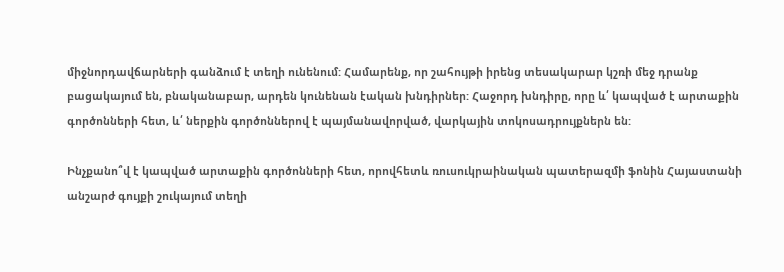միջնորդավճարների գանձում է տեղի ունենում: Համարենք, որ շահույթի իրենց տեսակարար կշռի մեջ դրանք բացակայում են, բնականաբար, արդեն կունենան էական խնդիրներ: Հաջորդ խնդիրը, որը և՛ կապված է արտաքին գործոնների հետ, և՛ ներքին գործոններով է պայմանավորված, վարկային տոկոսադրույքներն են:

Ինչքանո՞վ է կապված արտաքին գործոնների հետ, որովհետև ռուսուկրաինական պատերազմի ֆոնին Հայաստանի անշարժ գույքի շուկայում տեղի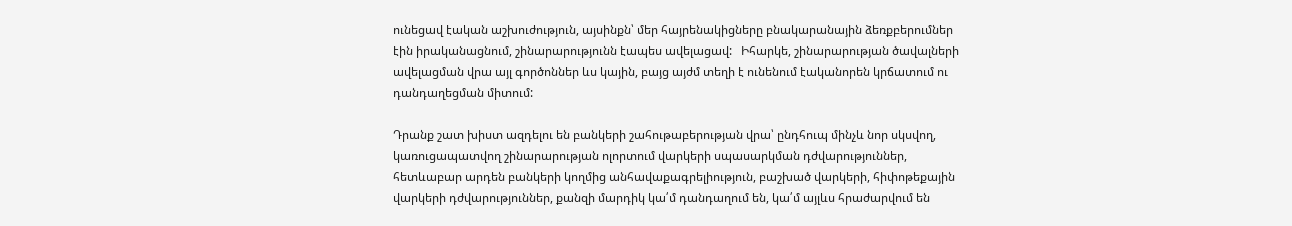ունեցավ էական աշխուժություն, այսինքն՝ մեր հայրենակիցները բնակարանային ձեռքբերումներ էին իրականացնում, շինարարությունն էապես ավելացավ:   Իհարկե, շինարարության ծավալների ավելացման վրա այլ գործոններ ևս կային, բայց այժմ տեղի է ունենում էականորեն կրճատում ու դանդաղեցման միտում:

Դրանք շատ խիստ ազդելու են բանկերի շահութաբերության վրա՝ ընդհուպ մինչև նոր սկսվող, կառուցապատվող շինարարության ոլորտում վարկերի սպասարկման դժվարություններ, հետևաբար արդեն բանկերի կողմից անհավաքագրելիություն, բաշխած վարկերի, հիփոթեքային վարկերի դժվարություններ, քանզի մարդիկ կա՛մ դանդաղում են, կա՛մ այլևս հրաժարվում են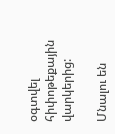օգտվել հիփոթեքային վարկերից:

Մնալու են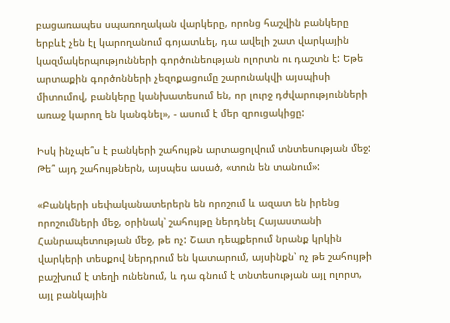բացառապես սպառողական վարկերը, որոնց հաշվին բանկերը երբևէ չեն էլ կարողանում գոյատևել, դա ավելի շատ վարկային կազմակերպությունների գործունեության ոլորտն ու դաշտն է: Եթե արտաքին գործոնների չեզոքացումը շարունակվի այսպիսի միտումով, բանկերը կանխատեսում են, որ լուրջ դժվարությունների առաջ կարող են կանգնել», - ասում է մեր զրուցակիցը:

Իսկ ինչպե՞ս է բանկերի շահույթն արտացոլվում տնտեսության մեջ: Թե՞ այդ շահույթներն, այսպես ասած, «տուն են տանում»:

«Բանկերի սեփականատերերն են որոշում և ազատ են իրենց որոշումների մեջ, օրինակ՝ շահույթը ներդնել Հայաստանի Հանրապետության մեջ, թե ոչ: Շատ դեպքերում նրանք կրկին վարկերի տեսքով ներդրում են կատարում, այսինքն՝ ոչ թե շահույթի բաշխում է տեղի ունենում, և դա գնում է տնտեսության այլ ոլորտ, այլ բանկային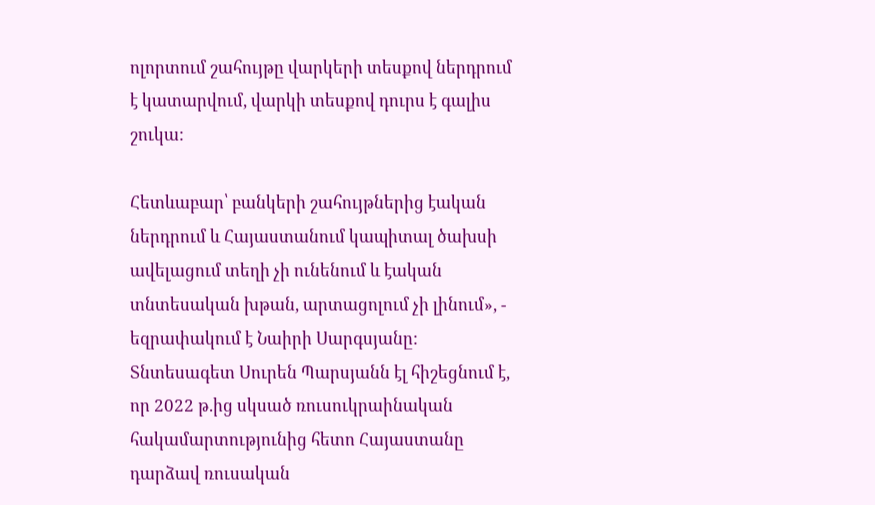ոլորտում շահույթը վարկերի տեսքով ներդրում է կատարվում, վարկի տեսքով դուրս է գալիս շուկա:

Հետևաբար՝ բանկերի շահույթներից էական ներդրում և Հայաստանում կապիտալ ծախսի ավելացում տեղի չի ունենում և էական տնտեսական խթան, արտացոլում չի լինում», - եզրափակում է Նաիրի Սարգսյանը: Տնտեսագետ Սուրեն Պարսյանն էլ հիշեցնում է, որ 2022 թ.ից սկսած ռուսուկրաինական հակամարտությունից հետո Հայաստանը դարձավ ռուսական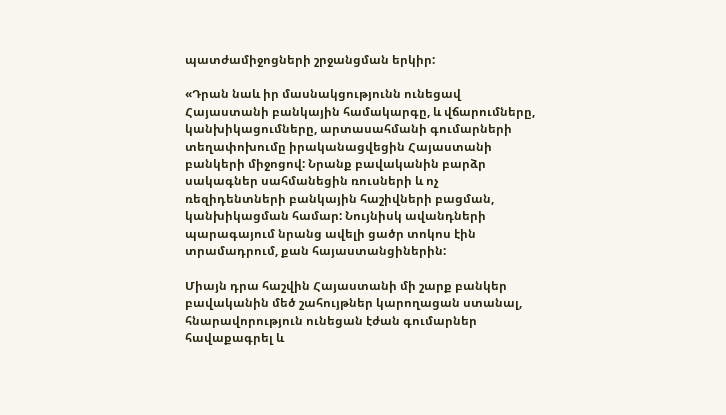պատժամիջոցների շրջանցման երկիր:

«Դրան նաև իր մասնակցությունն ունեցավ Հայաստանի բանկային համակարգը, և վճարումները, կանխիկացումները, արտասահմանի գումարների տեղափոխումը իրականացվեցին Հայաստանի բանկերի միջոցով: Նրանք բավականին բարձր սակագներ սահմանեցին ռուսների և ոչ ռեզիդենտների բանկային հաշիվների բացման, կանխիկացման համար: Նույնիսկ ավանդների պարագայում նրանց ավելի ցածր տոկոս էին տրամադրում, քան հայաստանցիներին:

Միայն դրա հաշվին Հայաստանի մի շարք բանկեր բավականին մեծ շահույթներ կարողացան ստանալ, հնարավորություն ունեցան էժան գումարներ հավաքագրել և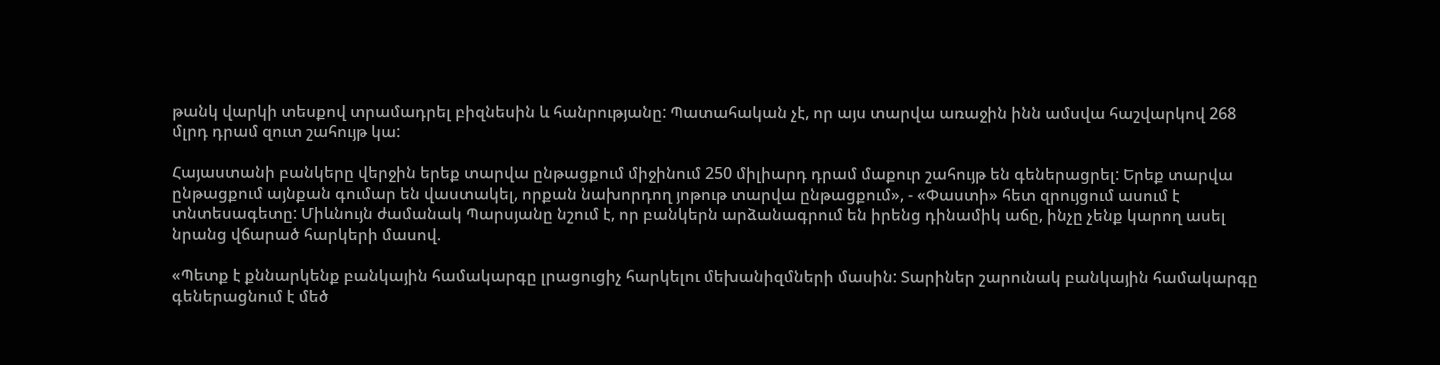թանկ վարկի տեսքով տրամադրել բիզնեսին և հանրությանը: Պատահական չէ, որ այս տարվա առաջին ինն ամսվա հաշվարկով 268 մլրդ դրամ զուտ շահույթ կա:

Հայաստանի բանկերը վերջին երեք տարվա ընթացքում միջինում 250 միլիարդ դրամ մաքուր շահույթ են գեներացրել: Երեք տարվա ընթացքում այնքան գումար են վաստակել, որքան նախորդող յոթութ տարվա ընթացքում», - «Փաստի» հետ զրույցում ասում է տնտեսագետը: Միևնույն ժամանակ Պարսյանը նշում է, որ բանկերն արձանագրում են իրենց դինամիկ աճը, ինչը չենք կարող ասել նրանց վճարած հարկերի մասով.

«Պետք է քննարկենք բանկային համակարգը լրացուցիչ հարկելու մեխանիզմների մասին: Տարիներ շարունակ բանկային համակարգը գեներացնում է մեծ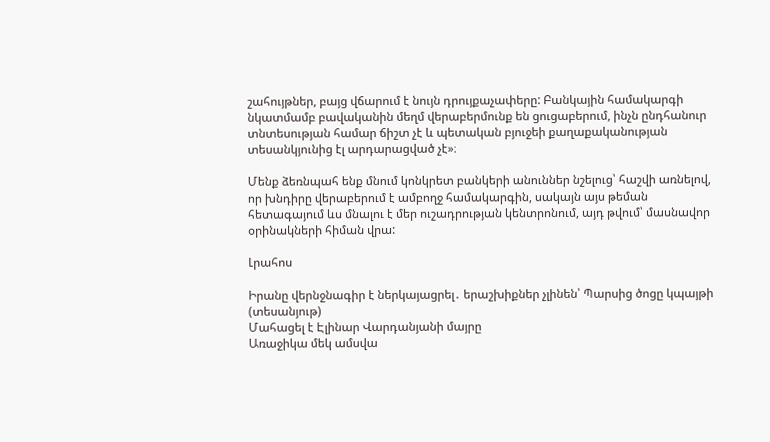շահույթներ, բայց վճարում է նույն դրույքաչափերը: Բանկային համակարգի նկատմամբ բավականին մեղմ վերաբերմունք են ցուցաբերում, ինչն ընդհանուր տնտեսության համար ճիշտ չէ և պետական բյուջեի քաղաքականության տեսանկյունից էլ արդարացված չէ»։

Մենք ձեռնպահ ենք մնում կոնկրետ բանկերի անուններ նշելուց՝ հաշվի առնելով, որ խնդիրը վերաբերում է ամբողջ համակարգին, սակայն այս թեման հետագայում ևս մնալու է մեր ուշադրության կենտրոնում, այդ թվում՝ մասնավոր օրինակների հիման վրա:

Լրահոս

Իրանը վերնջնագիր է ներկայացրել․ երաշխիքներ չլինեն՝ Պարսից ծոցը կպայթի (տեսանյութ)
Մահացել է Էլինար Վարդանյանի մայրը
Առաջիկա մեկ ամսվա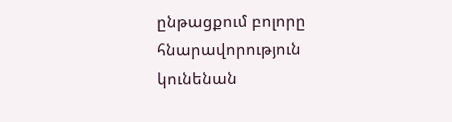ընթացքում բոլորը հնարավորություն կունենան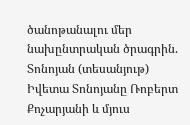ծանոթանալու մեր նախընտրական ծրագրին. Տոնոյան (տեսանյութ)
Իվետա Տոնոյանը Ռոբերտ Քոչարյանի և մյուս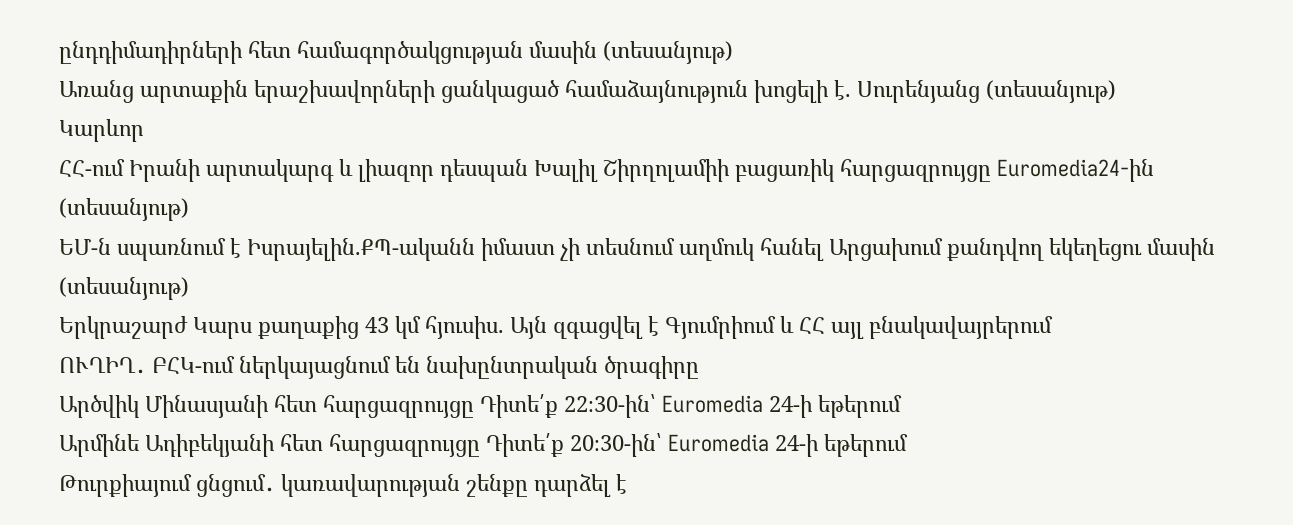ընդդիմադիրների հետ համագործակցության մասին (տեսանյութ)
Առանց արտաքին երաշխավորների ցանկացած համաձայնություն խոցելի է. Սուրենյանց (տեսանյութ)
Կարևոր
ՀՀ-ում Իրանի արտակարգ և լիազոր դեսպան Խալիլ Շիրղոլամիի բացառիկ հարցազրույցը Euromedia24-ին (տեսանյութ)
ԵՄ-ն սպառնում է Իսրայելին.ՔՊ-ականն իմաստ չի տեսնում աղմուկ հանել Արցախում քանդվող եկեղեցու մասին (տեսանյութ)
Երկրաշարժ Կարս քաղաքից 43 կմ հյուսիս. Այն զգացվել է Գյումրիում և ՀՀ այլ բնակավայրերում
ՈՒՂԻՂ․ ԲՀԿ-ում ներկայացնում են նախընտրական ծրագիրը
Արծվիկ Մինասյանի հետ հարցազրույցը Դիտե՛ք 22։30-ին՝ Euromedia 24-ի եթերում
Արմինե Ադիբեկյանի հետ հարցազրույցը Դիտե՛ք 20։30-ին՝ Euromedia 24-ի եթերում
Թուրքիայում ցնցում․ կառավարության շենքը դարձել է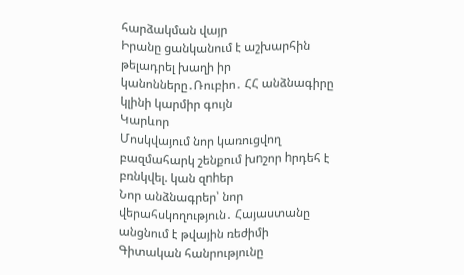հարձակման վայր
Իրանը ցանկանում է աշխարհին թելադրել խաղի իր կանոնները․Ռուբիո․ ՀՀ անձնագիրը կլինի կարմիր գույն
Կարևոր
Մոսկվայում նոր կառուցվող բազմահարկ շենքում խnշոր hրդեհ է բռնկվել. կան զnhեր
Նոր անձնագրեր՝ նոր վերահսկողություն․ Հայաստանը անցնում է թվային ռեժիմի
Գիտական հանրությունը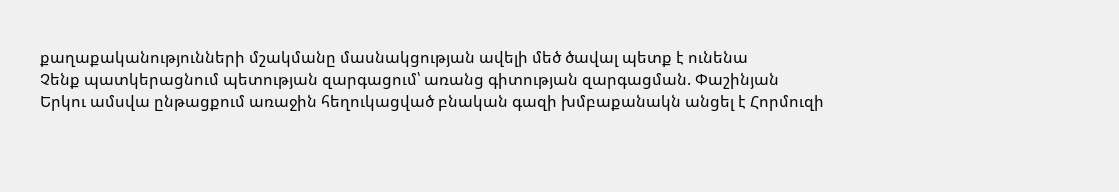քաղաքականությունների մշակմանը մասնակցության ավելի մեծ ծավալ պետք է ունենա
Չենք պատկերացնում պետության զարգացում՝ առանց գիտության զարգացման. Փաշինյան
Երկու ամսվա ընթացքում առաջին հեղուկացված բնական գազի խմբաքանակն անցել է Հորմուզի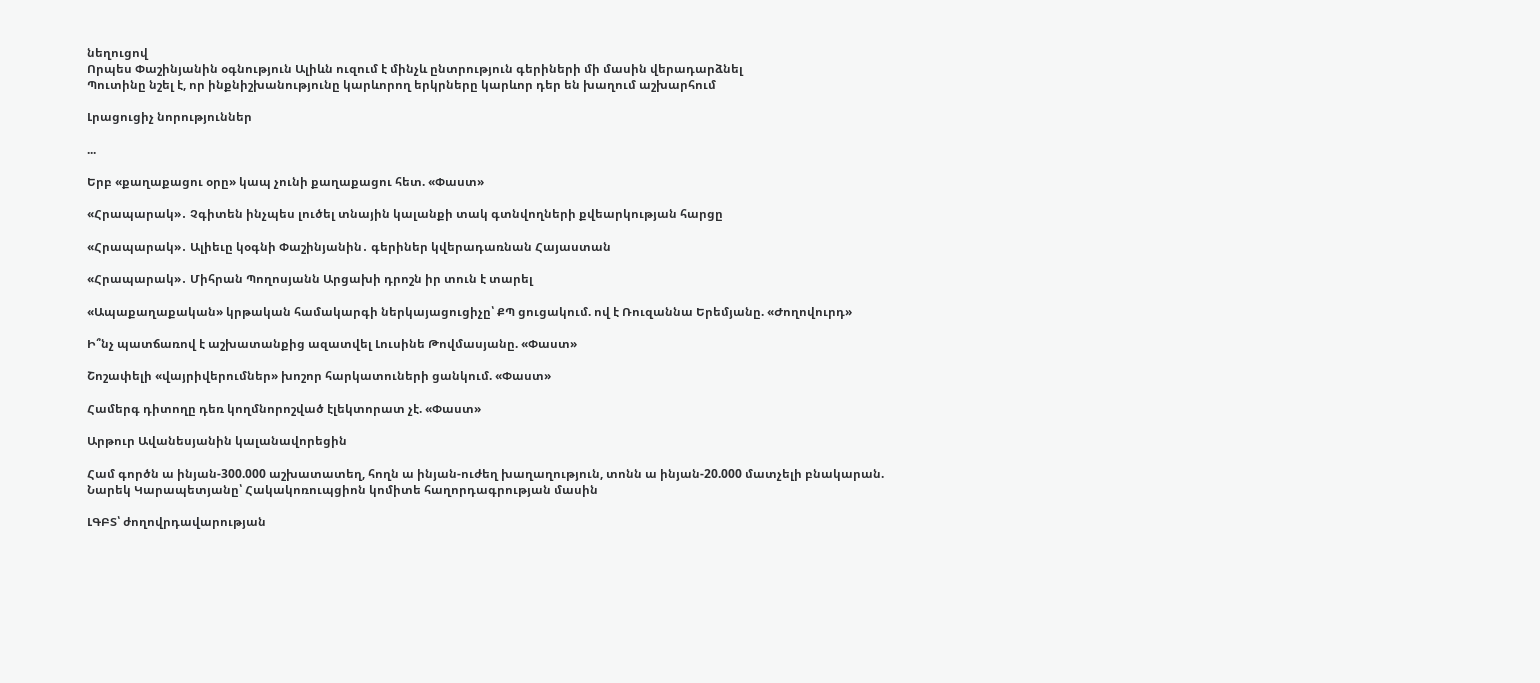նեղուցով
Որպես Փաշինյանին օգնություն Ալիևն ուզում է մինչև ընտրություն գերիների մի մասին վերադարձնել
Պուտինը նշել է, որ ինքնիշխանությունը կարևորող երկրները կարևոր դեր են խաղում աշխարհում

Լրացուցիչ նորություններ

...

Երբ «քաղաքացու օրը» կապ չունի քաղաքացու հետ. «Փաստ»

«Հրապարակ»․ Չգիտեն ինչպես լուծել տնային կալանքի տակ գտնվողների քվեարկության հարցը

«Հրապարակ»․ Ալիեւը կօգնի Փաշինյանին․ գերիներ կվերադառնան Հայաստան

«Հրապարակ»․ Միհրան Պողոսյանն Արցախի դրոշն իր տուն է տարել

«Ապաքաղաքական» կրթական համակարգի ներկայացուցիչը՝ ՔՊ ցուցակում. ով է Ռուզաննա Երեմյանը. «Ժողովուրդ»

Ի՞նչ պատճառով է աշխատանքից ազատվել Լուսինե Թովմասյանը. «Փաստ»

Շոշափելի «վայրիվերումներ» խոշոր հարկատուների ցանկում. «Փաստ»

Համերգ դիտողը դեռ կողմնորոշված էլեկտորատ չէ. «Փաստ»

Արթուր Ավանեսյանին կալանավորեցին

Համ գործն ա ինյան-300.000 աշխատատեղ, հողն ա ինյան-ուժեղ խաղաղություն, տոնն ա ինյան-20.000 մատչելի բնակարան. Նարեկ Կարապետյանը՝ Հակակոռուպցիոն կոմիտե հաղորդագրության մասին

ԼԳԲՏ՝ ժողովրդավարության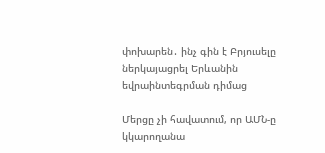փոխարեն․ ինչ գին է Բրյուսելը ներկայացրել Երևանին եվրաինտեգրման դիմաց

Մերցը չի հավատում, որ ԱՄՆ-ը կկարողանա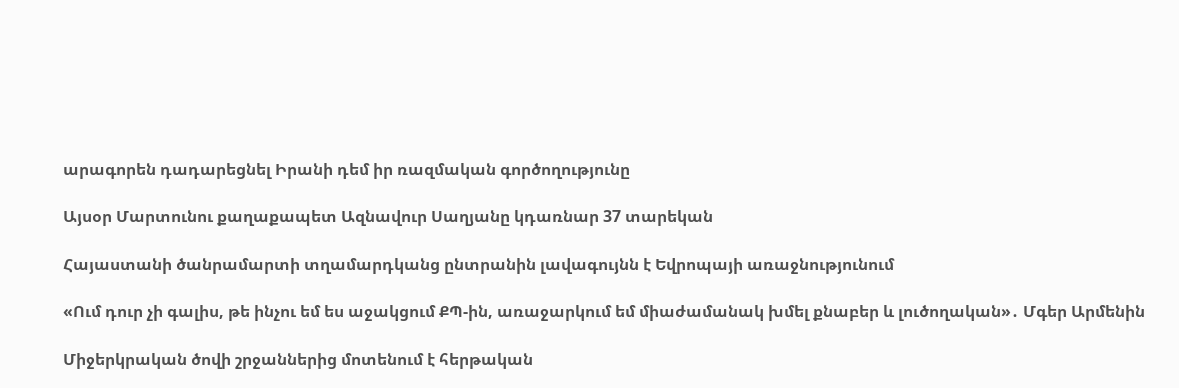արագորեն դադարեցնել Իրանի դեմ իր ռազմական գործողությունը

Այսօր Մարտունու քաղաքապետ Ազնավուր Սաղյանը կդառնար 37 տարեկան

Հայաստանի ծանրամարտի տղամարդկանց ընտրանին լավագույնն է Եվրոպայի առաջնությունում

«Ում դուր չի գալիս, թե ինչու եմ ես աջակցում ՔՊ-ին, առաջարկում եմ միաժամանակ խմել քնաբեր և լուծողական»․ Մգեր Արմենին

Միջերկրական ծովի շրջաններից մոտենում է հերթական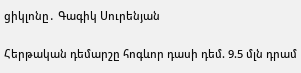ցիկլոնը․ Գագիկ Սուրենյան

Հերթական դեմարշը հոգևոր դասի դեմ. 9.5 մլն դրամ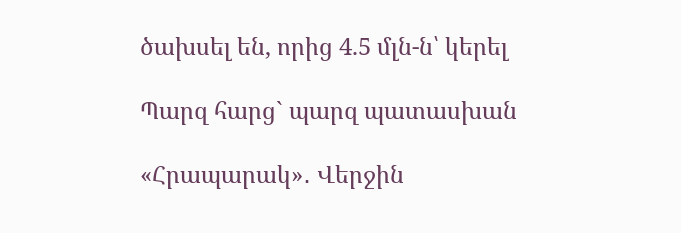ծախսել են, որից 4.5 մլն-ն՝ կերել

Պարզ հարց` պարզ պատասխան

«Հրապարակ»․ Վերջին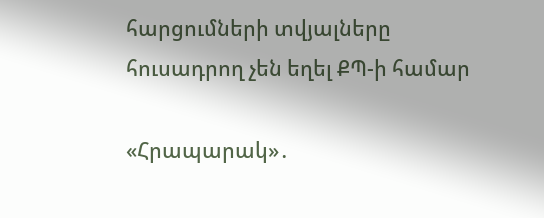հարցումների տվյալները հուսադրող չեն եղել ՔՊ-ի համար

«Հրապարակ»․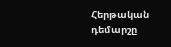Հերթական դեմարշը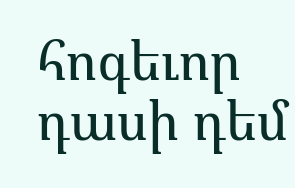հոգեւոր դասի դեմ